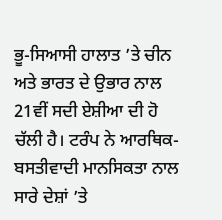ਭੂ-ਸਿਆਸੀ ਹਾਲਾਤ ’ਤੇ ਚੀਨ ਅਤੇ ਭਾਰਤ ਦੇ ਉਭਾਰ ਨਾਲ 21ਵੀਂ ਸਦੀ ਏਸ਼ੀਆ ਦੀ ਹੋ ਚੱਲੀ ਹੈ। ਟਰੰਪ ਨੇ ਆਰਥਿਕ-ਬਸਤੀਵਾਦੀ ਮਾਨਸਿਕਤਾ ਨਾਲ ਸਾਰੇ ਦੇਸ਼ਾਂ ’ਤੇ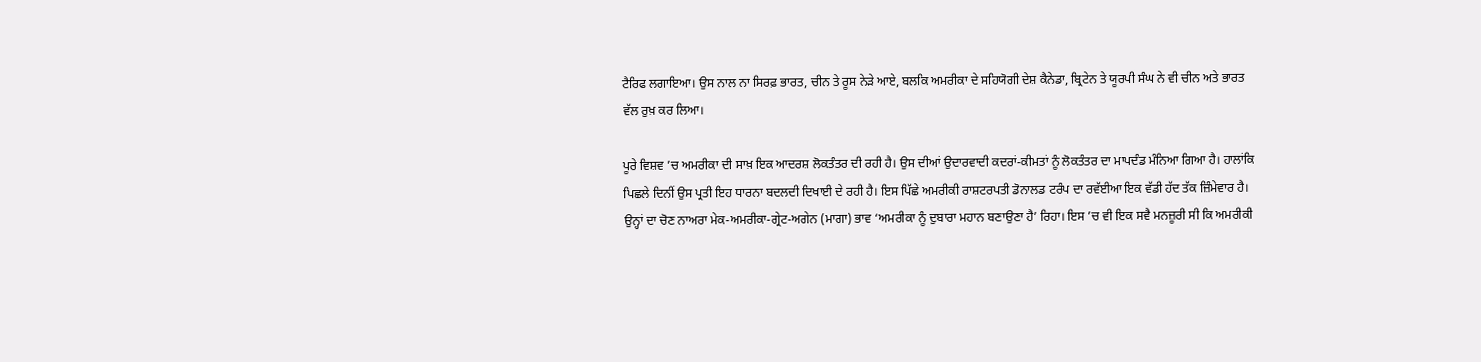ਟੈਰਿਫ ਲਗਾਇਆ। ਉਸ ਨਾਲ ਨਾ ਸਿਰਫ਼ ਭਾਰਤ, ਚੀਨ ਤੇ ਰੂਸ ਨੇੜੇ ਆਏ, ਬਲਕਿ ਅਮਰੀਕਾ ਦੇ ਸਹਿਯੋਗੀ ਦੇਸ਼ ਕੈਨੇਡਾ, ਬ੍ਰਿਟੇਨ ਤੇ ਯੂਰਪੀ ਸੰਘ ਨੇ ਵੀ ਚੀਨ ਅਤੇ ਭਾਰਤ ਵੱਲ ਰੁਖ਼ ਕਰ ਲਿਆ।

ਪੂਰੇ ਵਿਸ਼ਵ ’ਚ ਅਮਰੀਕਾ ਦੀ ਸਾਖ਼ ਇਕ ਆਦਰਸ਼ ਲੋਕਤੰਤਰ ਦੀ ਰਹੀ ਹੈ। ਉਸ ਦੀਆਂ ਉਦਾਰਵਾਦੀ ਕਦਰਾਂ-ਕੀਮਤਾਂ ਨੂੰ ਲੋਕਤੰਤਰ ਦਾ ਮਾਪਦੰਡ ਮੰਨਿਆ ਗਿਆ ਹੈ। ਹਾਲਾਂਕਿ ਪਿਛਲੇ ਦਿਨੀਂ ਉਸ ਪ੍ਰਤੀ ਇਹ ਧਾਰਨਾ ਬਦਲਦੀ ਦਿਖਾਈ ਦੇ ਰਹੀ ਹੈ। ਇਸ ਪਿੱਛੇ ਅਮਰੀਕੀ ਰਾਸ਼ਟਰਪਤੀ ਡੋਨਾਲਡ ਟਰੰਪ ਦਾ ਰਵੱਈਆ ਇਕ ਵੱਡੀ ਹੱਦ ਤੱਕ ਜ਼ਿੰਮੇਵਾਰ ਹੈ। ਉਨ੍ਹਾਂ ਦਾ ਚੋਣ ਨਾਅਰਾ ਮੇਕ-ਅਮਰੀਕਾ-ਗ੍ਰੇਟ-ਅਗੇਨ (ਮਾਗਾ) ਭਾਵ ‘ਅਮਰੀਕਾ ਨੂੰ ਦੁਬਾਰਾ ਮਹਾਨ ਬਣਾਉਣਾ ਹੈ’ ਰਿਹਾ। ਇਸ ’ਚ ਵੀ ਇਕ ਸਵੈ ਮਨਜ਼ੂਰੀ ਸੀ ਕਿ ਅਮਰੀਕੀ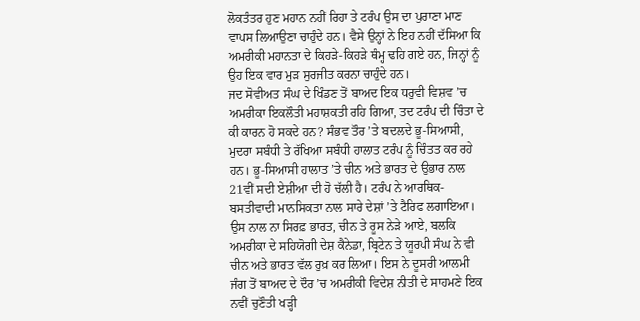ਲੋਕਤੰਤਰ ਹੁਣ ਮਹਾਨ ਨਹੀਂ ਰਿਹਾ ਤੇ ਟਰੰਪ ਉਸ ਦਾ ਪੁਰਾਣਾ ਮਾਣ ਵਾਪਸ ਲਿਆਉਣਾ ਚਾਹੁੰਦੇ ਹਨ। ਵੈਸੇ ਉਨ੍ਹਾਂ ਨੇ ਇਹ ਨਹੀਂ ਦੱਸਿਆ ਕਿ ਅਮਰੀਕੀ ਮਹਾਨਤਾ ਦੇ ਕਿਹੜੇ-ਕਿਹੜੇ ਥੰਮ੍ਹ ਢਹਿ ਗਏ ਹਨ, ਜਿਨ੍ਹਾਂ ਨੂੰ ਉਹ ਇਕ ਵਾਰ ਮੁੜ ਸੁਰਜੀਤ ਕਰਨਾ ਚਾਹੁੰਦੇ ਹਨ।
ਜਦ ਸੋਵੀਅਤ ਸੰਘ ਦੇ ਖਿੰਡਣ ਤੋਂ ਬਾਅਦ ਇਕ ਧਰੁਵੀ ਵਿਸ਼ਵ ’ਚ ਅਮਰੀਕਾ ਇਕਲੌਤੀ ਮਹਾਸ਼ਕਤੀ ਰਹਿ ਗਿਆ, ਤਦ ਟਰੰਪ ਦੀ ਚਿੰਤਾ ਦੇ ਕੀ ਕਾਰਨ ਹੋ ਸਕਦੇ ਹਨ? ਸੰਭਵ ਤੌਰ ’ਤੇ ਬਦਲਦੇ ਭੂ-ਸਿਆਸੀ, ਮੁਦਰਾ ਸਬੰਧੀ ਤੇ ਰੱਖਿਆ ਸਬੰਧੀ ਹਾਲਾਤ ਟਰੰਪ ਨੂੰ ਚਿੰਤਤ ਕਰ ਰਹੇ ਹਨ। ਭੂ-ਸਿਆਸੀ ਹਾਲਾਤ ’ਤੇ ਚੀਨ ਅਤੇ ਭਾਰਤ ਦੇ ਉਭਾਰ ਨਾਲ 21ਵੀਂ ਸਦੀ ਏਸ਼ੀਆ ਦੀ ਹੋ ਚੱਲੀ ਹੈ। ਟਰੰਪ ਨੇ ਆਰਥਿਕ-ਬਸਤੀਵਾਦੀ ਮਾਨਸਿਕਤਾ ਨਾਲ ਸਾਰੇ ਦੇਸ਼ਾਂ ’ਤੇ ਟੈਰਿਫ ਲਗਾਇਆ। ਉਸ ਨਾਲ ਨਾ ਸਿਰਫ਼ ਭਾਰਤ, ਚੀਨ ਤੇ ਰੂਸ ਨੇੜੇ ਆਏ, ਬਲਕਿ ਅਮਰੀਕਾ ਦੇ ਸਹਿਯੋਗੀ ਦੇਸ਼ ਕੈਨੇਡਾ, ਬ੍ਰਿਟੇਨ ਤੇ ਯੂਰਪੀ ਸੰਘ ਨੇ ਵੀ ਚੀਨ ਅਤੇ ਭਾਰਤ ਵੱਲ ਰੁਖ਼ ਕਰ ਲਿਆ। ਇਸ ਨੇ ਦੂਸਰੀ ਆਲਮੀ ਜੰਗ ਤੋਂ ਬਾਅਦ ਦੇ ਦੌਰ ’ਚ ਅਮਰੀਕੀ ਵਿਦੇਸ਼ ਨੀਤੀ ਦੇ ਸਾਹਮਣੇ ਇਕ ਨਵੀਂ ਚੁਣੌਤੀ ਖੜ੍ਹੀ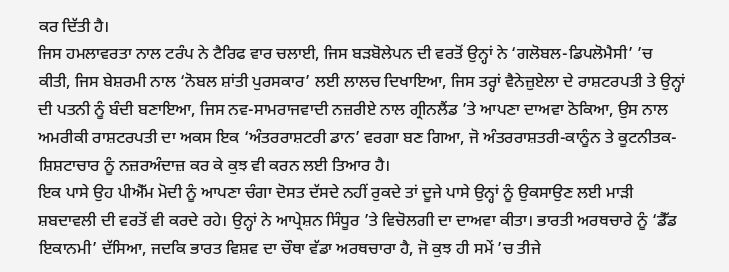ਕਰ ਦਿੱਤੀ ਹੈ।
ਜਿਸ ਹਮਲਾਵਰਤਾ ਨਾਲ ਟਰੰਪ ਨੇ ਟੈਰਿਫ ਵਾਰ ਚਲਾਈ, ਜਿਸ ਬੜਬੋਲੇਪਨ ਦੀ ਵਰਤੋਂ ਉਨ੍ਹਾਂ ਨੇ ‘ਗਲੋਬਲ-ਡਿਪਲੋਮੈਸੀ’ ’ਚ ਕੀਤੀ, ਜਿਸ ਬੇਸ਼ਰਮੀ ਨਾਲ ‘ਨੋਬਲ ਸ਼ਾਂਤੀ ਪੁਰਸਕਾਰ’ ਲਈ ਲਾਲਚ ਦਿਖਾਇਆ, ਜਿਸ ਤਰ੍ਹਾਂ ਵੈਨੇਜ਼ੁਏਲਾ ਦੇ ਰਾਸ਼ਟਰਪਤੀ ਤੇ ਉਨ੍ਹਾਂ ਦੀ ਪਤਨੀ ਨੂੰ ਬੰਦੀ ਬਣਾਇਆ, ਜਿਸ ਨਵ-ਸਾਮਰਾਜਵਾਦੀ ਨਜ਼ਰੀਏ ਨਾਲ ਗ੍ਰੀਨਲੈਂਡ ’ਤੇ ਆਪਣਾ ਦਾਅਵਾ ਠੋਕਿਆ, ਉਸ ਨਾਲ ਅਮਰੀਕੀ ਰਾਸ਼ਟਰਪਤੀ ਦਾ ਅਕਸ ਇਕ ‘ਅੰਤਰਰਾਸ਼ਟਰੀ ਡਾਨ’ ਵਰਗਾ ਬਣ ਗਿਆ, ਜੋ ਅੰਤਰਰਾਸ਼ਤਰੀ-ਕਾਨੂੰਨ ਤੇ ਕੂਟਨੀਤਕ-ਸ਼ਿਸ਼ਟਾਚਾਰ ਨੂੰ ਨਜ਼ਰਅੰਦਾਜ਼ ਕਰ ਕੇ ਕੁਝ ਵੀ ਕਰਨ ਲਈ ਤਿਆਰ ਹੈ।
ਇਕ ਪਾਸੇ ਉਹ ਪੀਐੱਮ ਮੋਦੀ ਨੂੰ ਆਪਣਾ ਚੰਗਾ ਦੋਸਤ ਦੱਸਦੇ ਨਹੀਂ ਰੁਕਦੇ ਤਾਂ ਦੂਜੇ ਪਾਸੇ ਉਨ੍ਹਾਂ ਨੂੰ ਉਕਸਾਉਣ ਲਈ ਮਾੜੀ ਸ਼ਬਦਾਵਲੀ ਦੀ ਵਰਤੋਂ ਵੀ ਕਰਦੇ ਰਹੇ। ਉਨ੍ਹਾਂ ਨੇ ਆਪ੍ਰੇਸ਼ਨ ਸਿੰਧੂਰ ’ਤੇ ਵਿਚੋਲਗੀ ਦਾ ਦਾਅਵਾ ਕੀਤਾ। ਭਾਰਤੀ ਅਰਥਚਾਰੇ ਨੂੰ ‘ਡੈੱਡ ਇਕਾਨਮੀ’ ਦੱਸਿਆ, ਜਦਕਿ ਭਾਰਤ ਵਿਸ਼ਵ ਦਾ ਚੌਥਾ ਵੱਡਾ ਅਰਥਚਾਰਾ ਹੈ, ਜੋ ਕੁਝ ਹੀ ਸਮੇਂ ’ਚ ਤੀਜੇ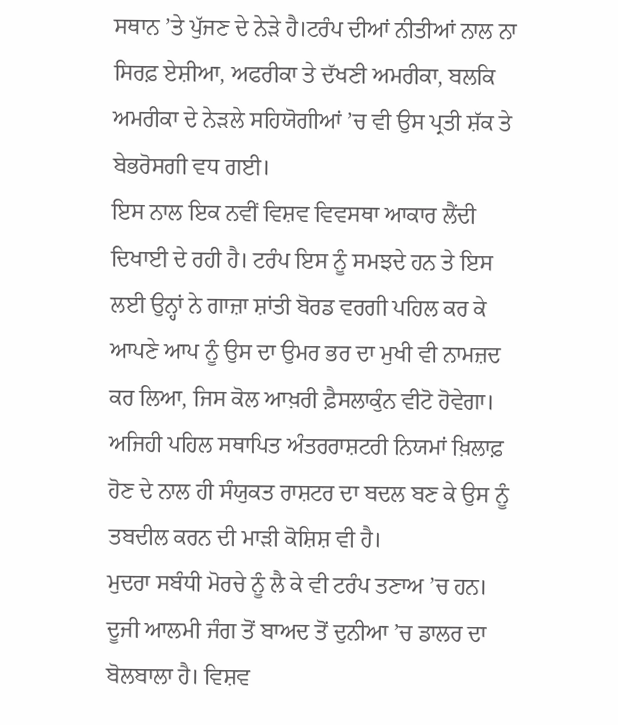ਸਥਾਨ ’ਤੇ ਪੁੱਜਣ ਦੇ ਨੇੜੇ ਹੈ।ਟਰੰਪ ਦੀਆਂ ਨੀਤੀਆਂ ਨਾਲ ਨਾ ਸਿਰਫ਼ ਏਸ਼ੀਆ, ਅਫਰੀਕਾ ਤੇ ਦੱਖਣੀ ਅਮਰੀਕਾ, ਬਲਕਿ ਅਮਰੀਕਾ ਦੇ ਨੇੜਲੇ ਸਹਿਯੋਗੀਆਂ ’ਚ ਵੀ ਉਸ ਪ੍ਰਤੀ ਸ਼ੱਕ ਤੇ ਬੇਭਰੋਸਗੀ ਵਧ ਗਈ।
ਇਸ ਨਾਲ ਇਕ ਨਵੀਂ ਵਿਸ਼ਵ ਵਿਵਸਥਾ ਆਕਾਰ ਲੈਂਦੀ ਦਿਖਾਈ ਦੇ ਰਹੀ ਹੈ। ਟਰੰਪ ਇਸ ਨੂੰ ਸਮਝਦੇ ਹਨ ਤੇ ਇਸ ਲਈ ਉਨ੍ਹਾਂ ਨੇ ਗਾਜ਼ਾ ਸ਼ਾਂਤੀ ਬੋਰਡ ਵਰਗੀ ਪਹਿਲ ਕਰ ਕੇ ਆਪਣੇ ਆਪ ਨੂੰ ਉਸ ਦਾ ਉਮਰ ਭਰ ਦਾ ਮੁਖੀ ਵੀ ਨਾਮਜ਼ਦ ਕਰ ਲਿਆ, ਜਿਸ ਕੋਲ ਆਖ਼ਰੀ ਫ਼ੈਸਲਾਕੁੰਨ ਵੀਟੋ ਹੋਵੇਗਾ। ਅਜਿਹੀ ਪਹਿਲ ਸਥਾਪਿਤ ਅੰਤਰਰਾਸ਼ਟਰੀ ਨਿਯਮਾਂ ਖ਼ਿਲਾਫ਼ ਹੋਣ ਦੇ ਨਾਲ ਹੀ ਸੰਯੁਕਤ ਰਾਸ਼ਟਰ ਦਾ ਬਦਲ ਬਣ ਕੇ ਉਸ ਨੂੰ ਤਬਦੀਲ ਕਰਨ ਦੀ ਮਾੜੀ ਕੋਸ਼ਿਸ਼ ਵੀ ਹੈ।
ਮੁਦਰਾ ਸਬੰਧੀ ਮੋਰਚੇ ਨੂੰ ਲੈ ਕੇ ਵੀ ਟਰੰਪ ਤਣਾਅ ’ਚ ਹਨ। ਦੂਜੀ ਆਲਮੀ ਜੰਗ ਤੋਂ ਬਾਅਦ ਤੋਂ ਦੁਨੀਆ ’ਚ ਡਾਲਰ ਦਾ ਬੋਲਬਾਲਾ ਹੈ। ਵਿਸ਼ਵ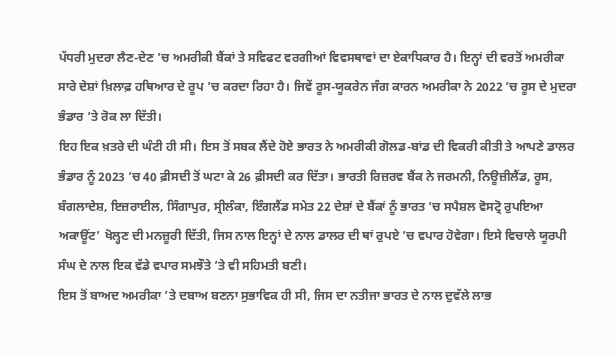ਪੱਧਰੀ ਮੁਦਰਾ ਲੈਣ-ਦੇਣ ’ਚ ਅਮਰੀਕੀ ਬੈਂਕਾਂ ਤੇ ਸਵਿਫਟ ਵਰਗੀਆਂ ਵਿਵਸਥਾਵਾਂ ਦਾ ਏਕਾਧਿਕਾਰ ਹੈ। ਇਨ੍ਹਾਂ ਦੀ ਵਰਤੋਂ ਅਮਰੀਕਾ ਸਾਰੇ ਦੇਸ਼ਾਂ ਖ਼ਿਲਾਫ਼ ਹਥਿਆਰ ਦੇ ਰੂਪ ’ਚ ਕਰਦਾ ਰਿਹਾ ਹੈ। ਜਿਵੇਂ ਰੂਸ-ਯੂਕਰੇਨ ਜੰਗ ਕਾਰਨ ਅਮਰੀਕਾ ਨੇ 2022 ’ਚ ਰੂਸ ਦੇ ਮੁਦਰਾ ਭੰਡਾਰ ’ਤੇ ਰੋਕ ਲਾ ਦਿੱਤੀ।
ਇਹ ਇਕ ਖ਼ਤਰੇ ਦੀ ਘੰਟੀ ਹੀ ਸੀ। ਇਸ ਤੋਂ ਸਬਕ ਲੈਂਦੇ ਹੋਏ ਭਾਰਤ ਨੇ ਅਮਰੀਕੀ ਗੋਲਡ-ਬਾਂਡ ਦੀ ਵਿਕਰੀ ਕੀਤੀ ਤੇ ਆਪਣੇ ਡਾਲਰ ਭੰਡਾਰ ਨੂੰ 2023 ’ਚ 40 ਫ਼ੀਸਦੀ ਤੋਂ ਘਟਾ ਕੇ 26 ਫ਼ੀਸਦੀ ਕਰ ਦਿੱਤਾ। ਭਾਰਤੀ ਰਿਜ਼ਰਵ ਬੈਂਕ ਨੇ ਜਰਮਨੀ, ਨਿਊਜ਼ੀਲੈਂਡ, ਰੂਸ, ਬੰਗਲਾਦੇਸ਼, ਇਜ਼ਰਾਈਲ, ਸਿੰਗਾਪੁਰ, ਸ੍ਰੀਲੰਕਾ, ਇੰਗਲੈਂਡ ਸਮੇਤ 22 ਦੇਸ਼ਾਂ ਦੇ ਬੈਂਕਾਂ ਨੂੰ ਭਾਰਤ ’ਚ ਸਪੈਸ਼ਲ ਵੋਸਟ੍ਰੋ ਰੁਪਇਆ ਅਕਾਊਂਟ’ ਖੋਲ੍ਹਣ ਦੀ ਮਨਜ਼ੂਰੀ ਦਿੱਤੀ, ਜਿਸ ਨਾਲ ਇਨ੍ਹਾਂ ਦੇ ਨਾਲ ਡਾਲਰ ਦੀ ਥਾਂ ਰੁਪਏ ’ਚ ਵਪਾਰ ਹੋਵੇਗਾ। ਇਸੇ ਵਿਚਾਲੇ ਯੂਰਪੀ ਸੰਘ ਦੇ ਨਾਲ ਇਕ ਵੱਡੇ ਵਪਾਰ ਸਮਝੌਤੇ ’ਤੇ ਵੀ ਸਹਿਮਤੀ ਬਣੀ।
ਇਸ ਤੋਂ ਬਾਅਦ ਅਮਰੀਕਾ ’ਤੇ ਦਬਾਅ ਬਣਨਾ ਸੁਭਾਵਿਕ ਹੀ ਸੀ, ਜਿਸ ਦਾ ਨਤੀਜਾ ਭਾਰਤ ਦੇ ਨਾਲ ਦੁਵੱਲੇ ਲਾਭ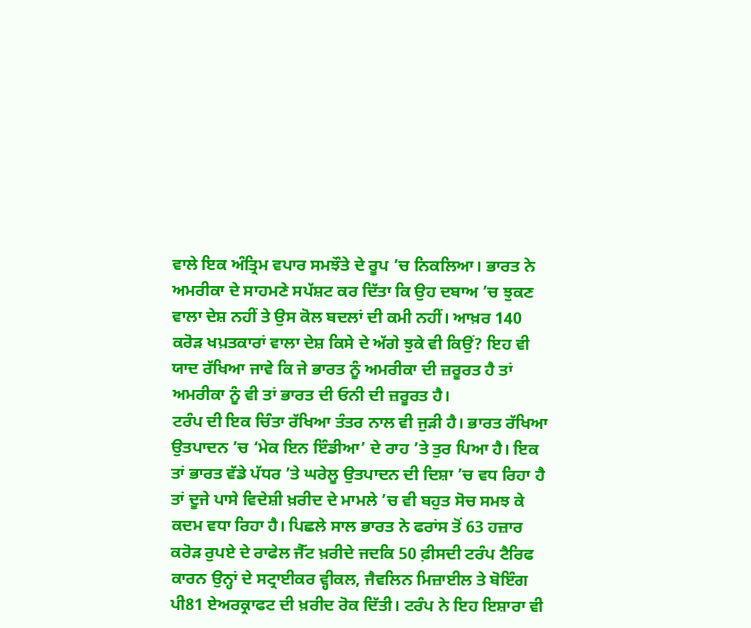ਵਾਲੇ ਇਕ ਅੰਤ੍ਰਿਮ ਵਪਾਰ ਸਮਝੌਤੇ ਦੇ ਰੂਪ ’ਚ ਨਿਕਲਿਆ। ਭਾਰਤ ਨੇ ਅਮਰੀਕਾ ਦੇ ਸਾਹਮਣੇ ਸਪੱਸ਼ਟ ਕਰ ਦਿੱਤਾ ਕਿ ਉਹ ਦਬਾਅ ’ਚ ਝੁਕਣ ਵਾਲਾ ਦੇਸ਼ ਨਹੀਂ ਤੇ ਉਸ ਕੋਲ ਬਦਲਾਂ ਦੀ ਕਮੀ ਨਹੀਂ। ਆਖ਼ਰ 140 ਕਰੋੜ ਖਪ਼ਤਕਾਰਾਂ ਵਾਲਾ ਦੇਸ਼ ਕਿਸੇ ਦੇ ਅੱਗੇ ਝੁਕੇ ਵੀ ਕਿਉਂ? ਇਹ ਵੀ ਯਾਦ ਰੱਖਿਆ ਜਾਵੇ ਕਿ ਜੇ ਭਾਰਤ ਨੂੰ ਅਮਰੀਕਾ ਦੀ ਜ਼ਰੂਰਤ ਹੈ ਤਾਂ ਅਮਰੀਕਾ ਨੂੰ ਵੀ ਤਾਂ ਭਾਰਤ ਦੀ ਓਨੀ ਦੀ ਜ਼ਰੂਰਤ ਹੈ।
ਟਰੰਪ ਦੀ ਇਕ ਚਿੰਤਾ ਰੱਖਿਆ ਤੰਤਰ ਨਾਲ ਵੀ ਜੁੜੀ ਹੈ। ਭਾਰਤ ਰੱਖਿਆ ਉਤਪਾਦਨ ’ਚ ‘ਮੇਕ ਇਨ ਇੰਡੀਆ’ ਦੇ ਰਾਹ ’ਤੇ ਤੁਰ ਪਿਆ ਹੈ। ਇਕ ਤਾਂ ਭਾਰਤ ਵੱਡੇ ਪੱਧਰ ’ਤੇ ਘਰੇਲੂ ਉਤਪਾਦਨ ਦੀ ਦਿਸ਼ਾ ’ਚ ਵਧ ਰਿਹਾ ਹੈ ਤਾਂ ਦੂਜੇ ਪਾਸੇ ਵਿਦੇਸ਼ੀ ਖ਼ਰੀਦ ਦੇ ਮਾਮਲੇ ’ਚ ਵੀ ਬਹੁਤ ਸੋਚ ਸਮਝ ਕੇ ਕਦਮ ਵਧਾ ਰਿਹਾ ਹੈ। ਪਿਛਲੇ ਸਾਲ ਭਾਰਤ ਨੇ ਫਰਾਂਸ ਤੋਂ 63 ਹਜ਼ਾਰ ਕਰੋੜ ਰੁਪਏ ਦੇ ਰਾਫੇਲ ਜੈੱਟ ਖ਼ਰੀਦੇ ਜਦਕਿ 50 ਫ਼ੀਸਦੀ ਟਰੰਪ ਟੈਰਿਫ ਕਾਰਨ ਉਨ੍ਹਾਂ ਦੇ ਸਟ੍ਰਾਈਕਰ ਵ੍ਹੀਕਲ, ਜੈਵਲਿਨ ਮਿਜ਼ਾਈਲ ਤੇ ਬੋਇੰਗ ਪੀ81 ਏਅਰਕ੍ਰਾਫਟ ਦੀ ਖ਼ਰੀਦ ਰੋਕ ਦਿੱਤੀ। ਟਰੰਪ ਨੇ ਇਹ ਇਸ਼ਾਰਾ ਵੀ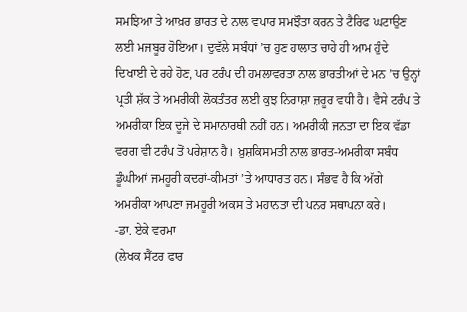ਸਮਝਿਆ ਤੇ ਆਖ਼ਰ ਭਾਰਤ ਦੇ ਨਾਲ ਵਪਾਰ ਸਮਝੌਤਾ ਕਰਨ ਤੇ ਟੈਰਿਫ ਘਟਾਉਣ ਲਈ ਮਜਬੂਰ ਹੋਇਆ। ਦੁਵੱਲੇ ਸਬੰਧਾਂ ’ਚ ਹੁਣ ਹਾਲਾਤ ਚਾਹੇ ਹੀ ਆਮ ਹੁੰਦੇ ਦਿਖਾਈ ਦੇ ਰਹੇ ਹੋਣ, ਪਰ ਟਰੰਪ ਦੀ ਹਮਲਾਵਰਤਾ ਨਾਲ ਭਾਰਤੀਆਂ ਦੇ ਮਨ ’ਚ ਉਨ੍ਹਾਂ ਪ੍ਰਤੀ ਸ਼ੱਕ ਤੇ ਅਮਰੀਕੀ ਲੋਕਤੰਤਰ ਲਈ ਕੁਝ ਨਿਰਾਸ਼ਾ ਜ਼ਰੂਰ ਵਧੀ ਹੈ। ਵੈਸੇ ਟਰੰਪ ਤੇ ਅਮਰੀਕਾ ਇਕ ਦੂਜੇ ਦੇ ਸਮਾਨਾਰਥੀ ਨਹੀਂ ਹਨ। ਅਮਰੀਕੀ ਜਨਤਾ ਦਾ ਇਕ ਵੱਡਾ ਵਰਗ ਵੀ ਟਰੰਪ ਤੋਂ ਪਰੇਸ਼ਾਨ ਹੈ। ਖ਼ੁਸ਼ਕਿਸਮਤੀ ਨਾਲ ਭਾਰਤ-ਅਮਰੀਕਾ ਸਬੰਧ ਡੂੰਘੀਆਂ ਜਮਹੂਰੀ ਕਦਰਾਂ-ਕੀਮਤਾਂ ’ਤੇ ਆਧਾਰਤ ਹਨ। ਸੰਭਵ ਹੈ ਕਿ ਅੱਗੇ ਅਮਰੀਕਾ ਆਪਣਾ ਜਮਹੂਰੀ ਅਕਸ ਤੇ ਮਹਾਨਤਾ ਦੀ ਪਨਰ ਸਥਾਪਨਾ ਕਰੇ।
-ਡਾ. ਏਕੇ ਵਰਮਾ
(ਲੇਖਕ ਸੈਂਟਰ ਫਾਰ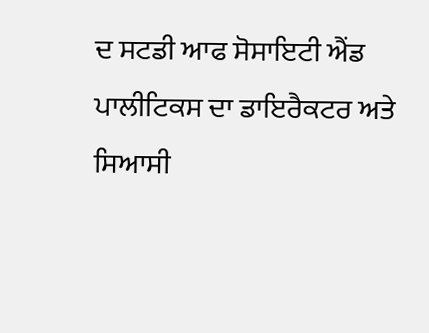ਦ ਸਟਡੀ ਆਫ ਸੋਸਾਇਟੀ ਐਂਡ ਪਾਲੀਟਿਕਸ ਦਾ ਡਾਇਰੈਕਟਰ ਅਤੇ ਸਿਆਸੀ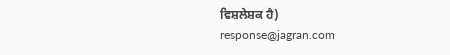ਵਿਸ਼ਲੇਸ਼ਕ ਹੈ)
response@jagran.com